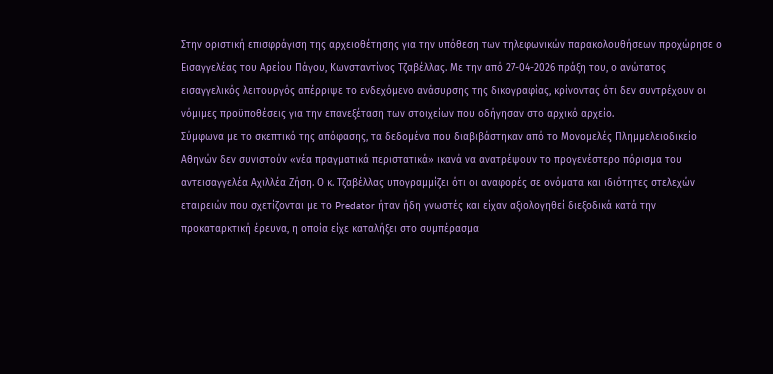Στην οριστική επισφράγιση της αρχειοθέτησης για την υπόθεση των τηλεφωνικών παρακολουθήσεων προχώρησε ο Εισαγγελέας του Αρείου Πάγου, Κωνσταντίνος Τζαβέλλας. Με την από 27-04-2026 πράξη του, ο ανώτατος εισαγγελικός λειτουργός απέρριψε το ενδεχόμενο ανάσυρσης της δικογραφίας, κρίνοντας ότι δεν συντρέχουν οι νόμιμες προϋποθέσεις για την επανεξέταση των στοιχείων που οδήγησαν στο αρχικό αρχείο.
Σύμφωνα με το σκεπτικό της απόφασης, τα δεδομένα που διαβιβάστηκαν από το Μονομελές Πλημμελειοδικείο Αθηνών δεν συνιστούν «νέα πραγματικά περιστατικά» ικανά να ανατρέψουν το προγενέστερο πόρισμα του αντεισαγγελέα Αχιλλέα Ζήση. Ο κ. Τζαβέλλας υπογραμμίζει ότι οι αναφορές σε ονόματα και ιδιότητες στελεχών εταιρειών που σχετίζονται με το Predator ήταν ήδη γνωστές και είχαν αξιολογηθεί διεξοδικά κατά την προκαταρκτική έρευνα, η οποία είχε καταλήξει στο συμπέρασμα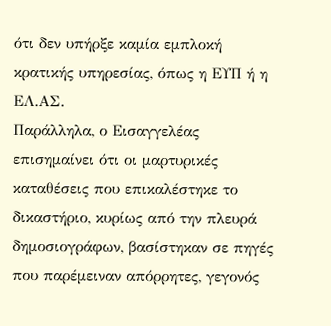ότι δεν υπήρξε καμία εμπλοκή κρατικής υπηρεσίας, όπως η ΕΥΠ ή η ΕΛ.ΑΣ.
Παράλληλα, ο Εισαγγελέας επισημαίνει ότι οι μαρτυρικές καταθέσεις που επικαλέστηκε το δικαστήριο, κυρίως από την πλευρά δημοσιογράφων, βασίστηκαν σε πηγές που παρέμειναν απόρρητες, γεγονός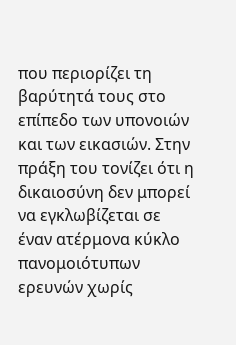που περιορίζει τη βαρύτητά τους στο επίπεδο των υπονοιών και των εικασιών. Στην πράξη του τονίζει ότι η δικαιοσύνη δεν μπορεί να εγκλωβίζεται σε έναν ατέρμονα κύκλο πανομοιότυπων ερευνών χωρίς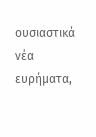ουσιαστικά νέα ευρήματα,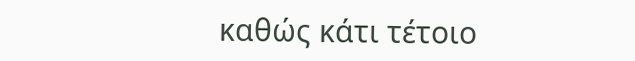καθώς κάτι τέτοιο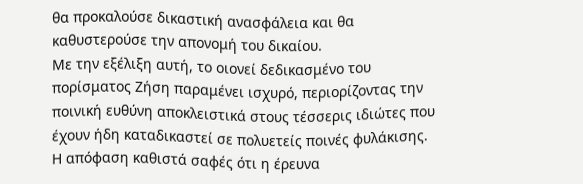θα προκαλούσε δικαστική ανασφάλεια και θα καθυστερούσε την απονομή του δικαίου.
Με την εξέλιξη αυτή, το οιονεί δεδικασμένο του πορίσματος Ζήση παραμένει ισχυρό, περιορίζοντας την ποινική ευθύνη αποκλειστικά στους τέσσερις ιδιώτες που έχουν ήδη καταδικαστεί σε πολυετείς ποινές φυλάκισης. Η απόφαση καθιστά σαφές ότι η έρευνα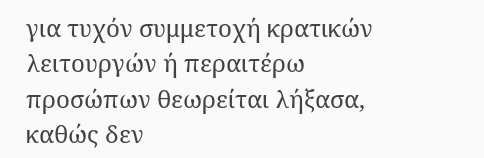για τυχόν συμμετοχή κρατικών λειτουργών ή περαιτέρω προσώπων θεωρείται λήξασα, καθώς δεν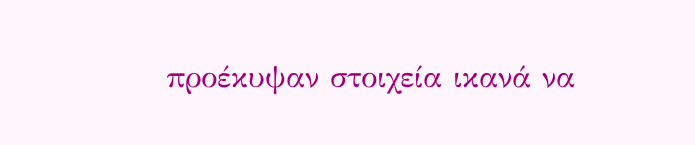προέκυψαν στοιχεία ικανά να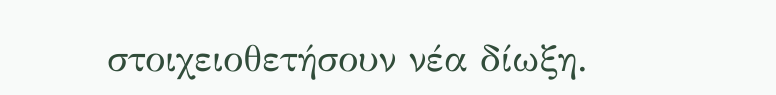στοιχειοθετήσουν νέα δίωξη.